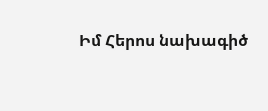Իմ Հերոս նախագիծ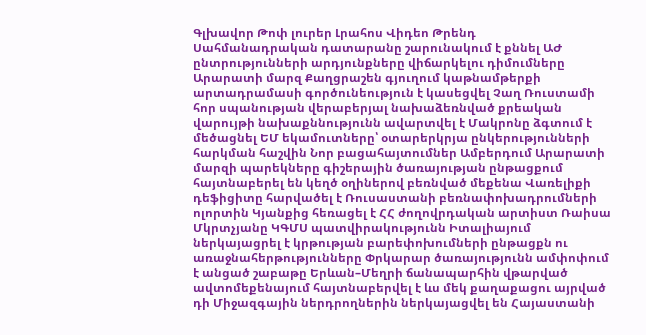Գլխավոր Թոփ լուրեր Լրահոս Վիդեո Թրենդ
Սահմանադրական դատարանը շարունակում է քննել ԱԺ ընտրությունների արդյունքները վիճարկելու դիմումները Արարատի մարզ Քաղցրաշեն գյուղում կաթնամթերքի արտադրամասի գործունեություն է կասեցվել Չաղ Ռուստամի հոր սպանության վերաբերյալ նախաձեռնված քրեական վարույթի նախաքննությունն ավարտվել է Մակրոնը ձգտում է մեծացնել ԵՄ եկամուտները՝ օտարերկրյա ընկերությունների հարկման հաշվին Նոր բացահայտումներ Ամբերդում Արարատի մարզի պարեկները գիշերային ծառայության ընթացքում հայտնաբերել են կեղծ օղիներով բեռնված մեքենա Վառելիքի դեֆիցիտը հարվածել է Ռուսաստանի բեռնափոխադրումների ոլորտին Կյանքից հեռացել է ՀՀ ժողովրդական արտիստ Ռաիսա Մկրտչյանը ԿԳՄՍ պատվիրակությունն Իտալիայում ներկայացրել է կրթության բարեփոխումների ընթացքն ու առաջնահերթությունները Փրկարար ծառայությունն ամփոփում է անցած շաբաթը Երևան–Մեղրի ճանապարհին վթարված ավտոմեքենայում հայտնաբերվել է ևս մեկ քաղաքացու այրված դի Միջազգային ներդրողներին ներկայացվել են Հայաստանի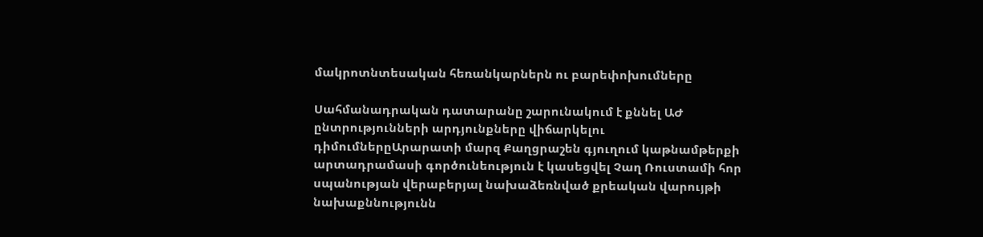մակրոտնտեսական հեռանկարներն ու բարեփոխումները

Սահմանադրական դատարանը շարունակում է քննել ԱԺ ընտրությունների արդյունքները վիճարկելու դիմումներըԱրարատի մարզ Քաղցրաշեն գյուղում կաթնամթերքի արտադրամասի գործունեություն է կասեցվել Չաղ Ռուստամի հոր սպանության վերաբերյալ նախաձեռնված քրեական վարույթի նախաքննությունն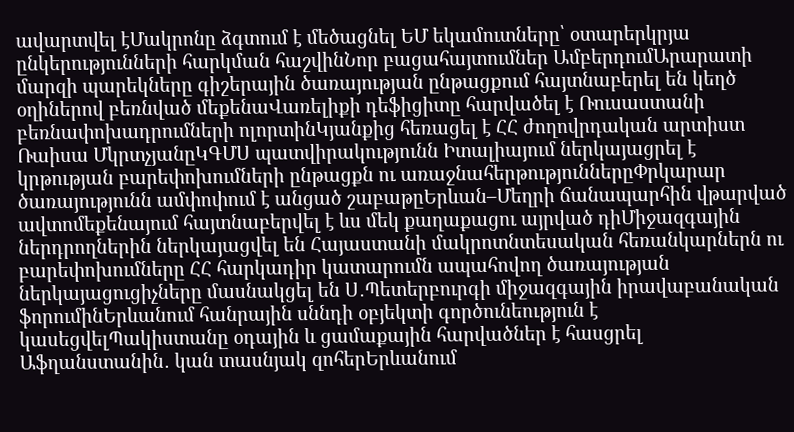ավարտվել էՄակրոնը ձգտում է մեծացնել ԵՄ եկամուտները՝ օտարերկրյա ընկերությունների հարկման հաշվինՆոր բացահայտումներ ԱմբերդումԱրարատի մարզի պարեկները գիշերային ծառայության ընթացքում հայտնաբերել են կեղծ օղիներով բեռնված մեքենաՎառելիքի դեֆիցիտը հարվածել է Ռուսաստանի բեռնափոխադրումների ոլորտինԿյանքից հեռացել է ՀՀ ժողովրդական արտիստ Ռաիսա ՄկրտչյանըԿԳՄՍ պատվիրակությունն Իտալիայում ներկայացրել է կրթության բարեփոխումների ընթացքն ու առաջնահերթություններըՓրկարար ծառայությունն ամփոփում է անցած շաբաթըԵրևան–Մեղրի ճանապարհին վթարված ավտոմեքենայում հայտնաբերվել է ևս մեկ քաղաքացու այրված դիՄիջազգային ներդրողներին ներկայացվել են Հայաստանի մակրոտնտեսական հեռանկարներն ու բարեփոխումները ՀՀ հարկադիր կատարումն ապահովող ծառայության ներկայացուցիչները մասնակցել են Ս․Պետերբուրգի միջազգային իրավաբանական ֆորումինԵրևանում հանրային սննդի օբյեկտի գործունեություն է կասեցվելՊակիստանը օդային և ցամաքային հարվածներ է հասցրել Աֆղանստանին․ կան տասնյակ զոհերԵրևանում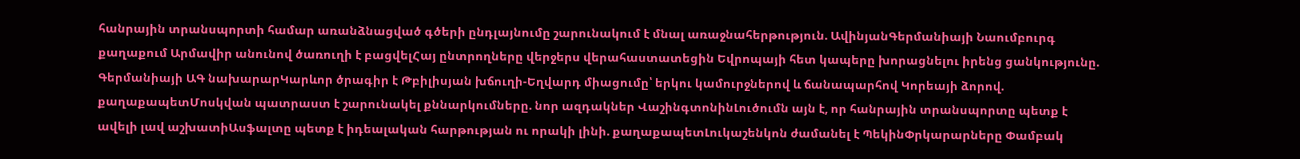հանրային տրանսպորտի համար առանձնացված գծերի ընդլայնումը շարունակում է մնալ առաջնահերթություն. ԱվինյանԳերմանիայի Նաումբուրգ քաղաքում Արմավիր անունով ծառուղի է բացվելՀայ ընտրողները վերջերս վերահաստատեցին Եվրոպայի հետ կապերը խորացնելու իրենց ցանկությունը. Գերմանիայի ԱԳ նախարարԿարևոր ծրագիր է Թբիլիսյան խճուղի-Եղվարդ միացումը՝ երկու կամուրջներով և ճանապարհով Կորեայի ձորով. քաղաքապետՄոսկվան պատրաստ է շարունակել քննարկումները. նոր ազդակներ ՎաշինգտոնինԼուծումն այն է, որ հանրային տրանսպորտը պետք է ավելի լավ աշխատիԱսֆալտը պետք է իդեալական հարթության ու որակի լինի. քաղաքապետԼուկաշենկոն ժամանել է ՊեկինՓրկարարները Փամբակ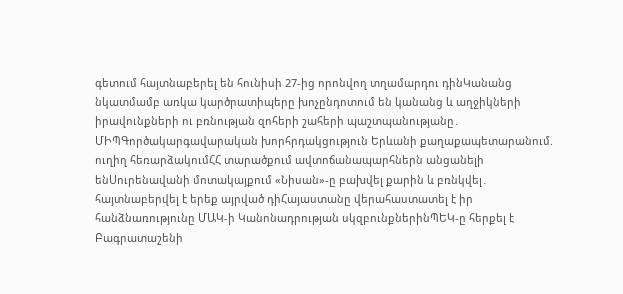գետում հայտնաբերել են հունիսի 27-ից որոնվող տղամարդու դինԿանանց նկատմամբ առկա կարծրատիպերը խոչընդոտում են կանանց և աղջիկների իրավունքների ու բռնության զոհերի շահերի պաշտպանությանը․ ՄԻՊԳործակարգավարական խորհրդակցություն Երևանի քաղաքապետարանում. ուղիղ հեռարձակումՀՀ տարածքում ավտոճանապարհներն անցանելի ենՍուրենավանի մոտակայքում «Նիսան»-ը բախվել քարին և բռնկվել․ հայտնաբերվել է երեք այրված դիՀայաստանը վերահաստատել է իր հանձնառությունը ՄԱԿ-ի Կանոնադրության սկզբունքներինՊԵԿ-ը հերքել է Բագրատաշենի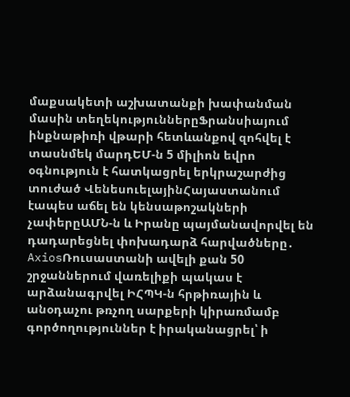մաքսակետի աշխատանքի խափանման մասին տեղեկություններըՖրանսիայում ինքնաթիռի վթարի հետևանքով զոհվել է տասնմեկ մարդԵՄ-ն 5 միլիոն եվրո օգնություն է հատկացրել երկրաշարժից տուժած ՎենեսուելայինՀայաստանում էապես աճել են կենսաթոշակների չափերըԱՄՆ-ն և Իրանը պայմանավորվել են դադարեցնել փոխադարձ հարվածները․ AxiosՌուսաստանի ավելի քան 50 շրջաններում վառելիքի պակաս է արձանագրվել ԻՀՊԿ-ն հրթիռային և անօդաչու թռչող սարքերի կիրառմամբ գործողություններ է իրականացրել՝ ի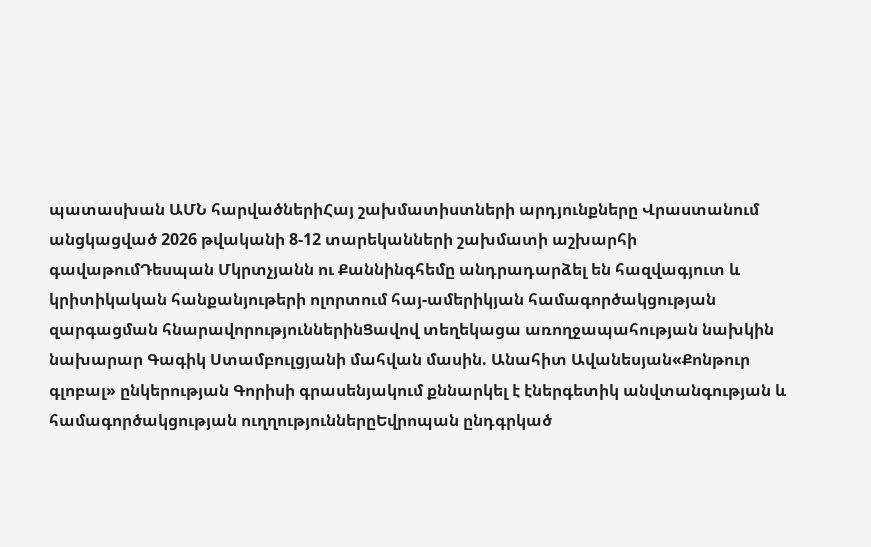պատասխան ԱՄՆ հարվածներիՀայ շախմատիստների արդյունքները Վրաստանում անցկացված 2026 թվականի 8-12 տարեկանների շախմատի աշխարհի գավաթումԴեսպան Մկրտչյանն ու Քաննինգհեմը անդրադարձել են հազվագյուտ և կրիտիկական հանքանյութերի ոլորտում հայ-ամերիկյան համագործակցության զարգացման հնարավորություններինՑավով տեղեկացա առողջապահության նախկին նախարար Գագիկ Ստամբուլցյանի մահվան մասին. Անահիտ Ավանեսյան«Քոնթուր գլոբալ» ընկերության Գորիսի գրասենյակում քննարկել է էներգետիկ անվտանգության և համագործակցության ուղղություններըԵվրոպան ընդգրկած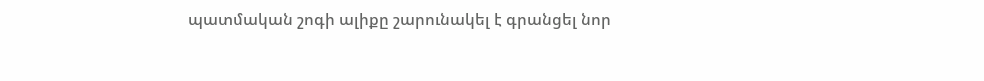պատմական շոգի ալիքը շարունակել է գրանցել նոր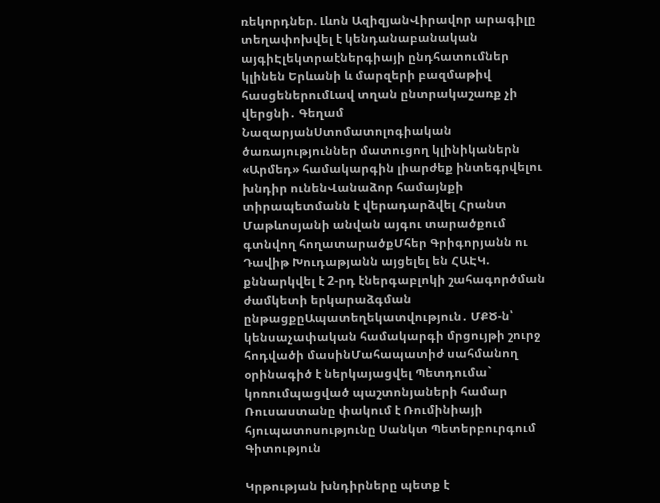ռեկորդներ. Լևոն ԱզիզյանՎիրավոր արագիլը տեղափոխվել է կենդանաբանական այգիԷլեկտրաէներգիայի ընդհատումներ կլինեն Երևանի և մարզերի բազմաթիվ հասցեներումԼավ տղան ընտրակաշառք չի վերցնի․ Գեղամ ՆազարյանՍտոմատոլոգիական ծառայություններ մատուցող կլինիկաներն «Արմեդ» համակարգին լիարժեք ինտեգրվելու խնդիր ունենՎանաձոր համայնքի տիրապետմանն է վերադարձվել Հրանտ Մաթևոսյանի անվան այգու տարածքում գտնվող հողատարածքՄհեր Գրիգորյանն ու Դավիթ Խուդաթյանն այցելել են ՀԱԷԿ. քննարկվել է 2-րդ էներգաբլոկի շահագործման ժամկետի երկարաձգման ընթացքըԱպատեղեկատվություն․ ՄՔԾ-ն՝ կենսաչափական համակարգի մրցույթի շուրջ հոդվածի մասինՄահապատիժ սահմանող օրինագիծ է ներկայացվել Պետդումա` կոռումպացված պաշտոնյաների համար Ռուսաստանը փակում է Ռումինիայի հյուպատոսությունը Սանկտ Պետերբուրգում
Գիտություն

Կրթության խնդիրները պետք է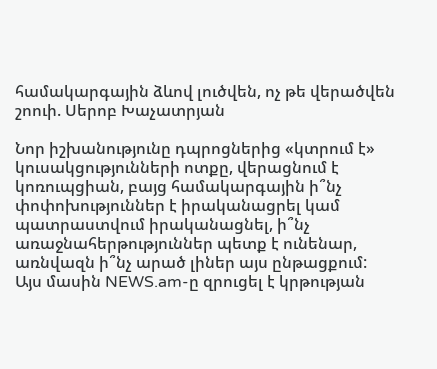համակարգային ձևով լուծվեն, ոչ թե վերածվեն շոուի. Սերոբ Խաչատրյան

Նոր իշխանությունը դպրոցներից «կտրում է» կուսակցությունների ոտքը, վերացնում է կոռուպցիան, բայց համակարգային ի՞նչ փոփոխություններ է իրականացրել կամ պատրաստվում իրականացնել, ի՞նչ առաջնահերթություններ պետք է ունենար, առնվազն ի՞նչ արած լիներ այս ընթացքում: Այս մասին NEWS.am-ը զրուցել է կրթության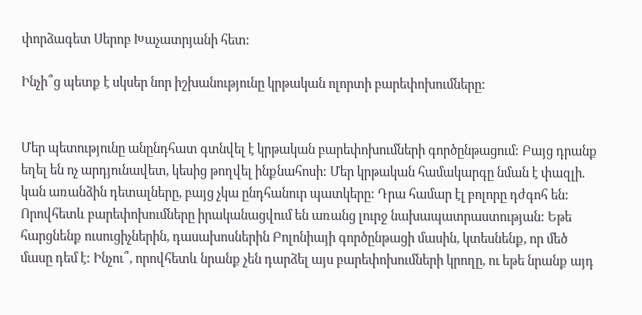փորձագետ Սերոբ Խաչատրյանի հետ:

Ինչի՞ց պետք է սկսեր նոր իշխանությունը կրթական ոլորտի բարեփոխումները:


Մեր պետությունը անընդհատ գտնվել է կրթական բարեփոխումների գործընթացում: Բայց դրանք եղել են ոչ արդյունավետ, կեսից թողվել ինքնահոսի: Մեր կրթական համակարգը նման է փազլի. կան առանձին դետալները, բայց չկա ընդհանուր պատկերը: Դրա համար էլ բոլորը դժգոհ են: Որովհետև բարեփոխումները իրականացվում են առանց լուրջ նախապատրաստության: Եթե հարցնենք ուսուցիչներին, դասախոսներին Բոլոնիայի գործընթացի մասին, կտեսնենք, որ մեծ մասը դեմ է: Ինչու՞, որովհետև նրանք չեն դարձել այս բարեփոխումների կրողը, ու եթե նրանք այդ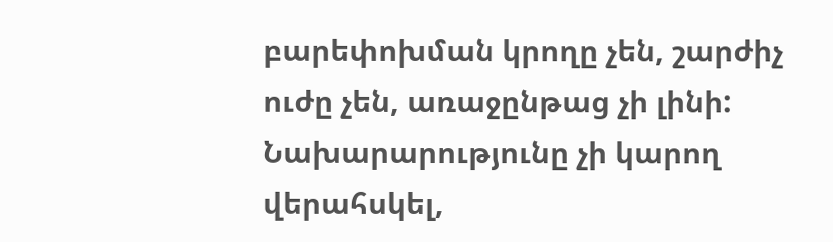բարեփոխման կրողը չեն, շարժիչ ուժը չեն, առաջընթաց չի լինի: Նախարարությունը չի կարող վերահսկել,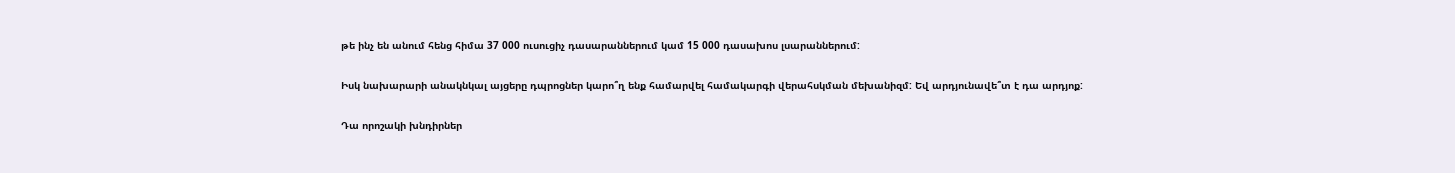թե ինչ են անում հենց հիմա 37 000 ուսուցիչ դասարաններում կամ 15 000 դասախոս լսարաններում:

Իսկ նախարարի անակնկալ այցերը դպրոցներ կարո՞ղ ենք համարվել համակարգի վերահսկման մեխանիզմ: Եվ արդյունավե՞տ է դա արդյոք:

Դա որոշակի խնդիրներ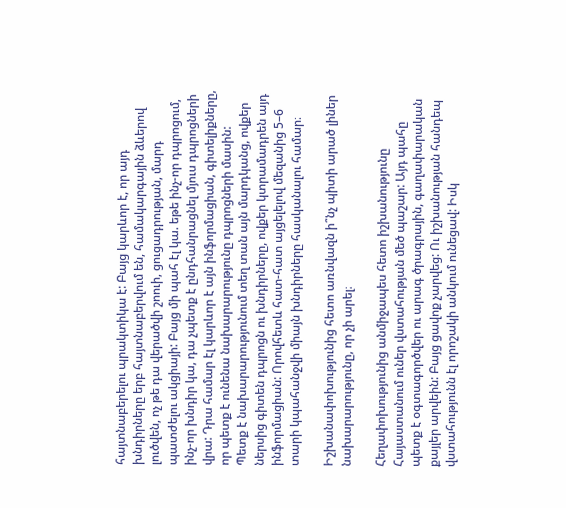հայտնաբերելու պրակտիկա է: Բայց կարևոր է, որ այդ խնդիրները երբ հայտնաբերվում են, համակարգային ձևերով լուծվեն, ոչ թե դա վերածվի շոուի, ցուցադրության, մարդ պատժելու ակցիայի: Բայց մի պահ էլ կա. եթե ինչ-որ դպրոցում, ինչ-որ խնդիր կա, դա չպետք է ընդհանրացնել մյուս դպրոցների վրա: Դրա համար էլ կարևոր է այն ինֆորմացիան, գիտելիքները, որ պետք է ունենա նախարարությունը դպրոցների մասին: Պետք է նախարարությունում տեղ տան այն մարդկանց, ովքեր ներսից գիտեն դպրոցն ու խնդիրները, ովքեր կտրամադրեն այդ ինֆորմացիան: Որովհետև հատ-հատ այցելելով մեզանից 5–6 տարի կպահանջվի միայն խնդիրները հասկանալու համար։

Իշխանափոխությունից հետո առնվազն ի՞նչ պիտի արած լիներ նախարարությունը, որ չի արել։

Հեղափոխությունից անմիջապես հետո իշխանությունը Հայաստանում ուներ վստահության մեծ պաշար: Այդ պահը պետք է օգտագործվեր ու արագ ծրագրային, գաղափարական քայլեր արվեին: Բայց ցավոք չարվեց: Ու իշխանության հանդեպ վստահությունն էլ որոշակի անկում ունեցավ: Իսկ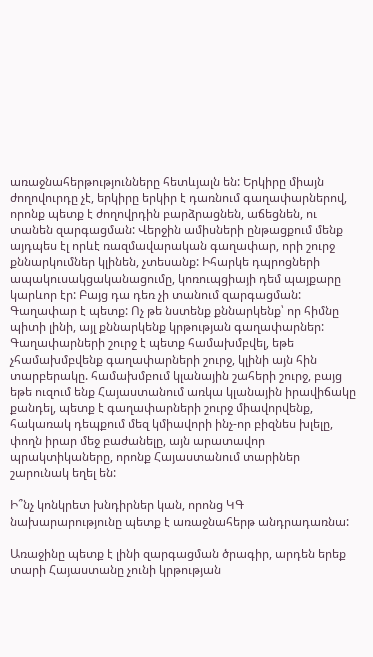առաջնահերթությունները հետևյալն են: Երկիրը միայն ժողովուրդը չէ, երկիրը երկիր է դառնում գաղափարներով, որոնք պետք է ժողովրդին բարձրացնեն, աճեցնեն, ու տանեն զարգացման: Վերջին ամիսների ընթացքում մենք այդպես էլ որևէ ռազմավարական գաղափար, որի շուրջ քննարկումներ կլինեն, չտեսանք: Իհարկե դպրոցների ապակուսակցականացումը, կոռուպցիայի դեմ պայքարը կարևոր էր: Բայց դա դեռ չի տանում զարգացման: Գաղափար է պետք: Ոչ թե նստենք քննարկենք՝ որ հիմնը պիտի լինի, այլ քննարկենք կրթության գաղափարներ: Գաղափարների շուրջ է պետք համախմբվել, եթե չհամախմբվենք գաղափարների շուրջ, կլինի այն հին տարբերակը. համախմբում կլանային շահերի շուրջ, բայց եթե ուզում ենք Հայաստանում առկա կլանային իրավիճակը քանդել, պետք է գաղափարների շուրջ միավորվենք, հակառակ դեպքում մեզ կմիավորի ինչ-որ բիզնես խլելը, փողն իրար մեջ բաժանելը, այն արատավոր պրակտիկաները, որոնք Հայաստանում տարիներ շարունակ եղել են:

Ի՞նչ կոնկրետ խնդիրներ կան, որոնց ԿԳ նախարարությունը պետք է առաջնահերթ անդրադառնա:

Առաջինը պետք է լինի զարգացման ծրագիր, արդեն երեք տարի Հայաստանը չունի կրթության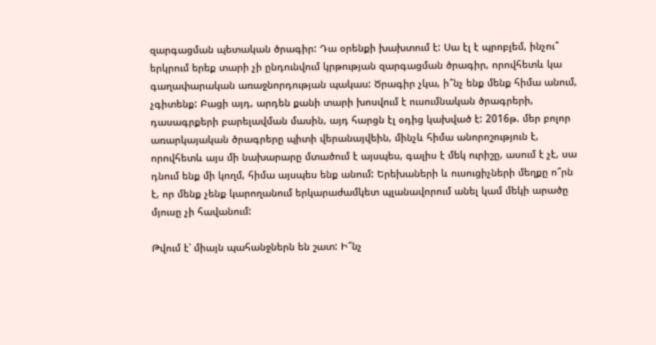զարգացման պետական ծրագիր: Դա օրենքի խախտում է: Սա էլ է պրոբլեմ, ինչու՞ երկրում երեք տարի չի ընդունվում կրթության զարգացման ծրագիր, որովհետև կա գաղափարական առաջնորդության պակաս: Ծրագիր չկա, ի՞նչ ենք մենք հիմա անում, չգիտենք: Բացի այդ, արդեն քանի տարի խոսվում է ուսումնական ծրագրերի, դասագրքերի բարելավման մասին, այդ հարցն էլ օդից կախված է: 2016թ. մեր բոլոր առարկայական ծրագրերը պիտի վերանայվեին, մինչև հիմա անորոշություն է, որովհետև այս մի նախարարը մտածում է այսպես, գալիս է մեկ ուրիշը, ասում է չէ, սա դնում ենք մի կողմ, հիմա այսպես ենք անում: Երեխաների և ուսուցիչների մեղքը ո՞րն է, որ մենք չենք կարողանում երկարաժամկետ պլանավորում անել կամ մեկի արածը մյուսը չի հավանում:

Թվում է՝ միայն պահանջներն են շատ: Ի՞նչ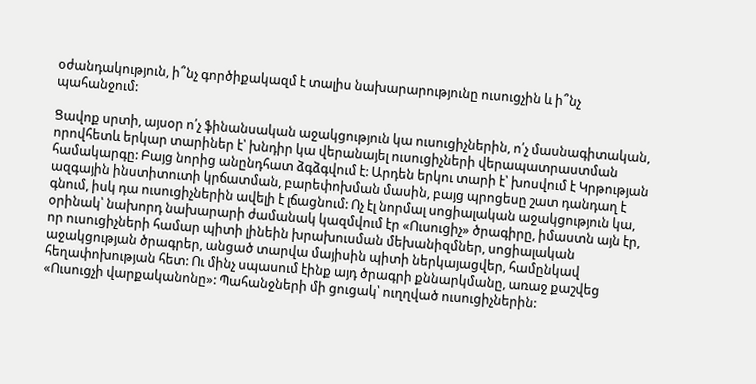օժանդակություն, ի՞նչ գործիքակազմ է տալիս նախարարությունը ուսուցչին և ի՞նչ պահանջում:

Ցավոք սրտի, այսօր ո՛չ ֆինանսական աջակցություն կա ուսուցիչներին, ո՛չ մասնագիտական, որովհետև երկար տարիներ է՝ խնդիր կա վերանայել ուսուցիչների վերապատրաստման համակարգը: Բայց նորից անընդհատ ձգձգվում է: Արդեն երկու տարի է՝ խոսվում է Կրթության ազգային ինստիտուտի կրճատման, բարեփոխման մասին, բայց պրոցեսը շատ դանդաղ է գնում, իսկ դա ուսուցիչներին ավելի է լճացնում: Ոչ էլ նորմալ սոցիալական աջակցություն կա, օրինակ՝ նախորդ նախարարի ժամանակ կազմվում էր «Ուսուցիչ» ծրագիրը, իմաստն այն էր, որ ուսուցիչների համար պիտի լինեին խրախուսման մեխանիզմներ, սոցիալական աջակցության ծրագրեր, անցած տարվա մայիսին պիտի ներկայացվեր, համընկավ հեղափոխության հետ: Ու մինչ սպասում էինք այդ ծրագրի քննարկմանը, առաջ քաշվեց «Ուսուցչի վարքականոնը»: Պահանջների մի ցուցակ՝ ուղղված ուսուցիչներին: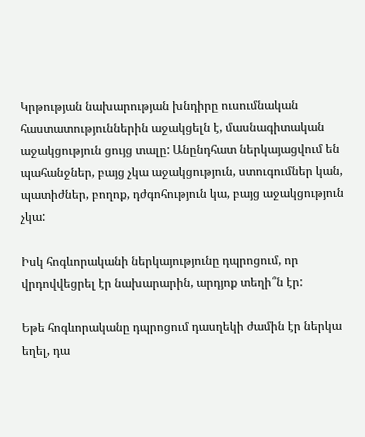Կրթության նախարության խնդիրը ուսումնական հաստատություններին աջակցելն է, մասնագիտական աջակցություն ցույց տալը: Անընդհատ ներկայացվում են պահանջներ, բայց չկա աջակցություն, ստուգումներ կան, պատիժներ, բողոք, դժգոհություն կա, բայց աջակցություն չկա:

Իսկ հոգևորականի ներկայությունը դպրոցում, որ վրդովվեցրել էր նախարարին, արդյոք տեղի՞ն էր:

Եթե հոգևորականը դպրոցում դասղեկի ժամին էր ներկա եղել, դա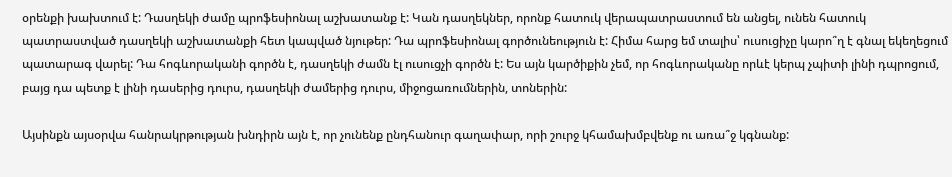օրենքի խախտում է: Դասղեկի ժամը պրոֆեսիոնալ աշխատանք է: Կան դասղեկներ, որոնք հատուկ վերապատրաստում են անցել, ունեն հատուկ պատրաստված դասղեկի աշխատանքի հետ կապված նյութեր: Դա պրոֆեսիոնալ գործունեություն է: Հիմա հարց եմ տալիս՝ ուսուցիչը կարո՞ղ է գնալ եկեղեցում պատարագ վարել: Դա հոգևորականի գործն է, դասղեկի ժամն էլ ուսուցչի գործն է: Ես այն կարծիքին չեմ, որ հոգևորականը որևէ կերպ չպիտի լինի դպրոցում, բայց դա պետք է լինի դասերից դուրս, դասղեկի ժամերից դուրս, միջոցառումներին, տոներին:

Այսինքն այսօրվա հանրակրթության խնդիրն այն է, որ չունենք ընդհանուր գաղափար, որի շուրջ կհամախմբվենք ու առա՞ջ կգնանք: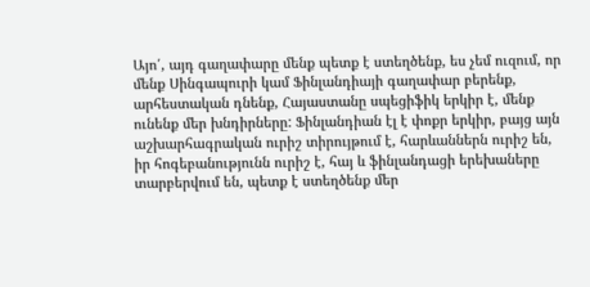Այո՛, այդ գաղափարը մենք պետք է ստեղծենք, ես չեմ ուզում, որ մենք Սինգապուրի կամ Ֆինլանդիայի գաղափար բերենք, արհեստական դնենք, Հայաստանը սպեցիֆիկ երկիր է, մենք ունենք մեր խնդիրները: Ֆինլանդիան էլ է փոքր երկիր, բայց այն աշխարհագրական ուրիշ տիրույթում է, հարևաններն ուրիշ են, իր հոգեբանությունն ուրիշ է, հայ և ֆինլանդացի երեխաները տարբերվում են, պետք է ստեղծենք մեր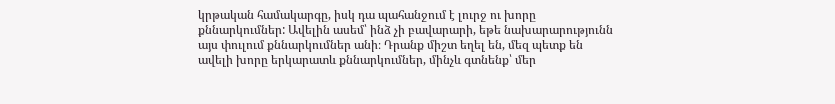կրթական համակարգը, իսկ դա պահանջում է լուրջ ու խորը քննարկումներ: Ավելին ասեմ՝ ինձ չի բավարարի, եթե նախարարությունն այս փուլում քննարկումներ անի։ Դրանք միշտ եղել են, մեզ պետք են ավելի խորը երկարատև քննարկումներ, մինչև գտնենք՝ մեր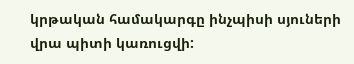կրթական համակարգը ինչպիսի սյուների վրա պիտի կառուցվի: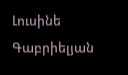Լուսինե Գաբրիելյան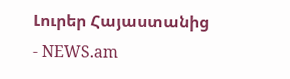Լուրեր Հայաստանից - NEWS.am